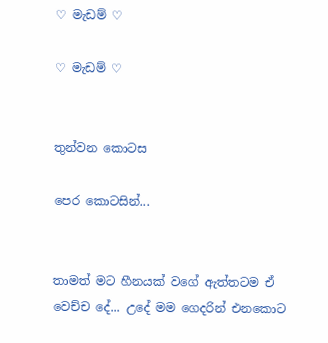♡ මැඩම් ♡

♡ මැඩම් ♡


තුන්වන කොටස

පෙර කොටසින්...


තාමත් මට හීනයක් වගේ ඇත්තටම ඒ වෙච්ච දේ... උදේ මම ගෙදරින් එනකොට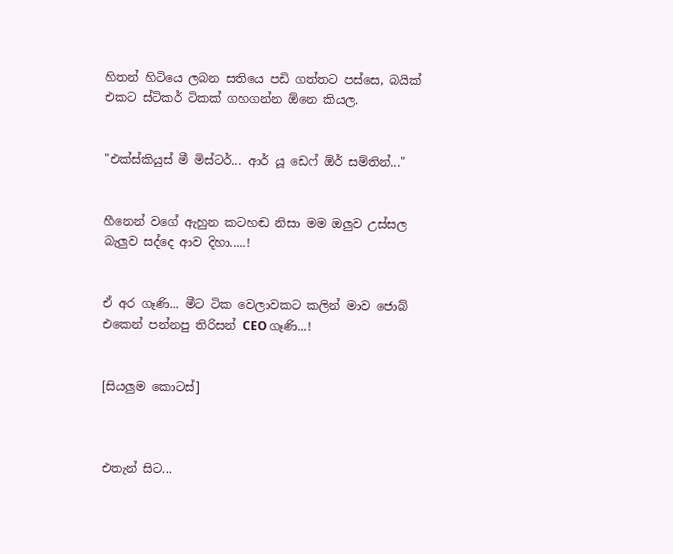හිතන් හිටියෙ ලබන සතියෙ පඩි ගත්තට පස්සෙ, බයික් එකට ස්ටිකර් ටිකක් ගහගන්න ඕනෙ කියල.


"එක්ස්කියුස් මී මිස්ටර්... ආර් යූ ඩෙෆ් ඕර් සම්තින්..."


හීනෙන් වගේ ඇහුන කටහඬ නිසා මම ඔලුව උස්සල බැලුව සද්දෙ ආව දිහා.....!


ඒ අර ගෑණි... මීට ටික වෙලාවකට කලින් මාව ජොබ් එකෙන් පන්නපු තිරිසන් CEO ගෑණි...!


[සියලුම කොටස්]



එතැන් සිට...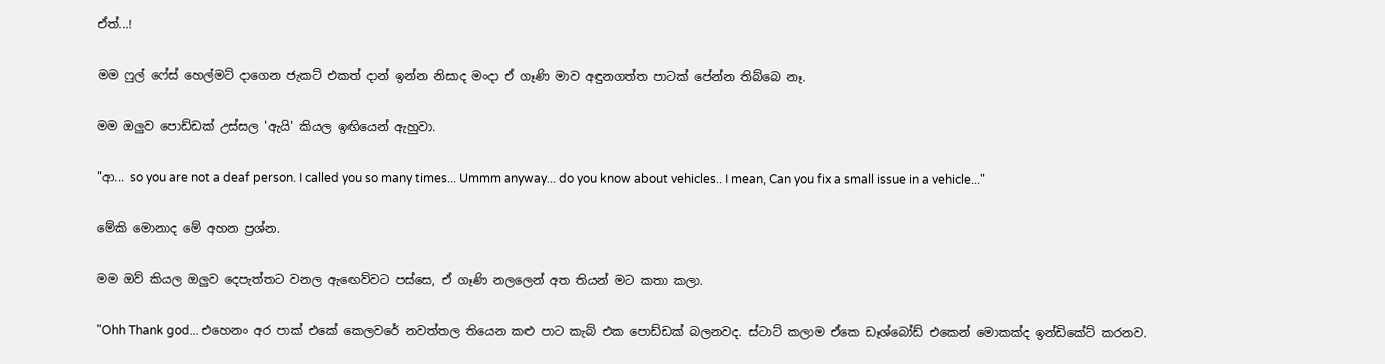ඒත්...!


මම ෆුල් ෆේස් හෙල්මට් දාගෙන ජැකට් එකත් දාන් ඉන්න නිසාද මංදා ඒ ගෑණි මාව අඳුනගත්ත පාටක් පේන්න තිබ්බෙ නෑ.


මම ඔලුව පොඩ්ඩක් උස්සල 'ඇයි' කියල ඉඟියෙන් ඇහුවා.


"ආ... so you are not a deaf person. I called you so many times... Ummm anyway... do you know about vehicles.. I mean, Can you fix a small issue in a vehicle..."


මේකි මොනාද මේ අහන ප්‍රශ්න.


මම ඔව් කියල ඔලුව දෙපැත්තට වනල ඇඟෙව්වට පස්සෙ, ඒ ගෑණි නලලෙන් අත තියන් මට කතා කලා.


"Ohh Thank god... එහෙනං අර පාක් එකේ කෙලවරේ නවත්තල තියෙන කළු පාට කැබ් එක පොඩ්ඩක් බලනවද. ස්ටාට් කලාම ඒකෙ ඩෑශ්බෝඩ් එකෙන් මොකක්ද ඉන්ඩිකේට් කරනව.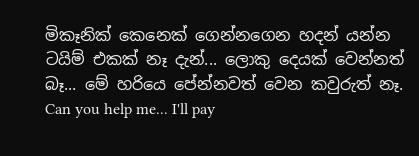මිකෑනික් කෙනෙක් ගෙන්නගෙන හදන් යන්න ටයිම් එකක් නෑ දැන්... ලොකු දෙයක් වෙන්නත් බෑ... මේ හරියෙ පේන්නවත් වෙන කවුරුත් නෑ. Can you help me... I'll pay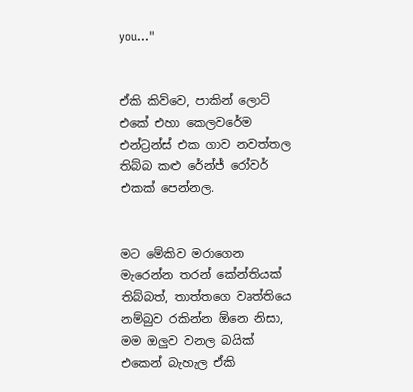you..."


ඒකි කිව්වෙ, පාකින් ලොට් එකේ එහා කෙලවරේම එන්ට්‍රන්ස් එක ගාව නවත්තල තිබ්බ කළු රේන්ජ් රෝවර් එකක් පෙන්නල.


මට මේකිව මරාගෙන මැරෙන්න තරන් කේන්තියක් තිබ්බත්, තාත්තගෙ වෘත්තියෙ නම්බුව රකින්න ඕනෙ නිසා, මම ඔලුව වනල බයික් එකෙන් බැහැල ඒකි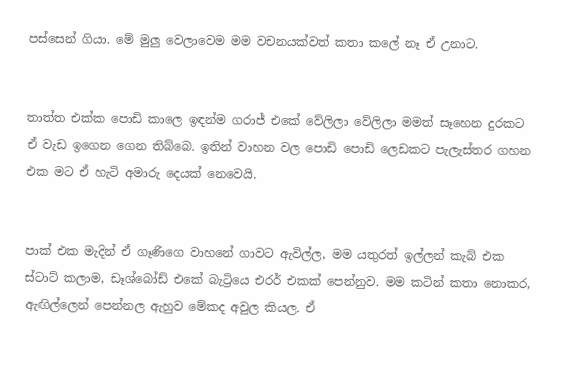පස්සෙන් ගියා. මේ මුලු වෙලාවෙම මම වචනයක්වත් කතා කලේ නෑ ඒ උනාට.


තාත්ත එක්ක පොඩි කාලෙ ඉඳන්ම ගරාජ් එකේ වේලිලා වේලිලා මමත් සෑහෙන දුරකට ඒ වැඩ ඉගෙන ගෙන තිබ්බෙ. ඉතින් වාහන වල පොඩි පොඩි ලෙඩකට පැලැස්තර ගහන එක මට ඒ හැටි අමාරු දෙයක් නෙවෙයි.


පාක් එක මැදින් ඒ ගෑණිගෙ වාහනේ ගාවට ඇවිල්ල, මම යතුරත් ඉල්ලන් කැබ් එක ස්ටාට් කලාම, ඩෑශ්බෝඩ් එකේ බැට්‍රියෙ එරර් එකක් පෙන්නුව. මම කටින් කතා නොකර, ඇඟිල්ලෙන් පෙන්නල ඇහුව මේකද අවුල කියල. ඒ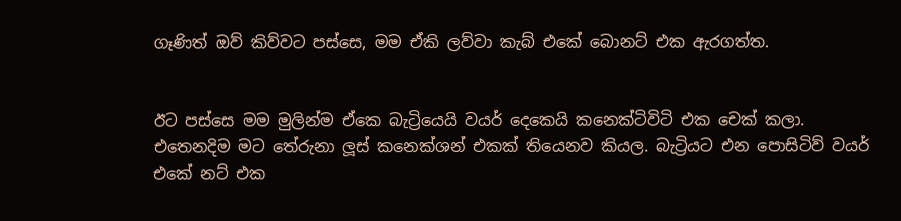ගෑණිත් ඔව් කිව්වට පස්සෙ, මම ඒකි ලව්වා කැබ් එකේ බොනට් එක ඇරගත්ත.


ඊට පස්සෙ මම මුලින්ම ඒකෙ බැට්‍රියෙයි වයර් දෙකෙයි කනෙක්ටිවිටි එක චෙක් කලා. එතෙනදිම මට තේරුනා ලූස් කනෙක්ශන් එකක් තියෙනව කියල. බැට්‍රියට එන පොසිටිව් වයර් එකේ නට් එක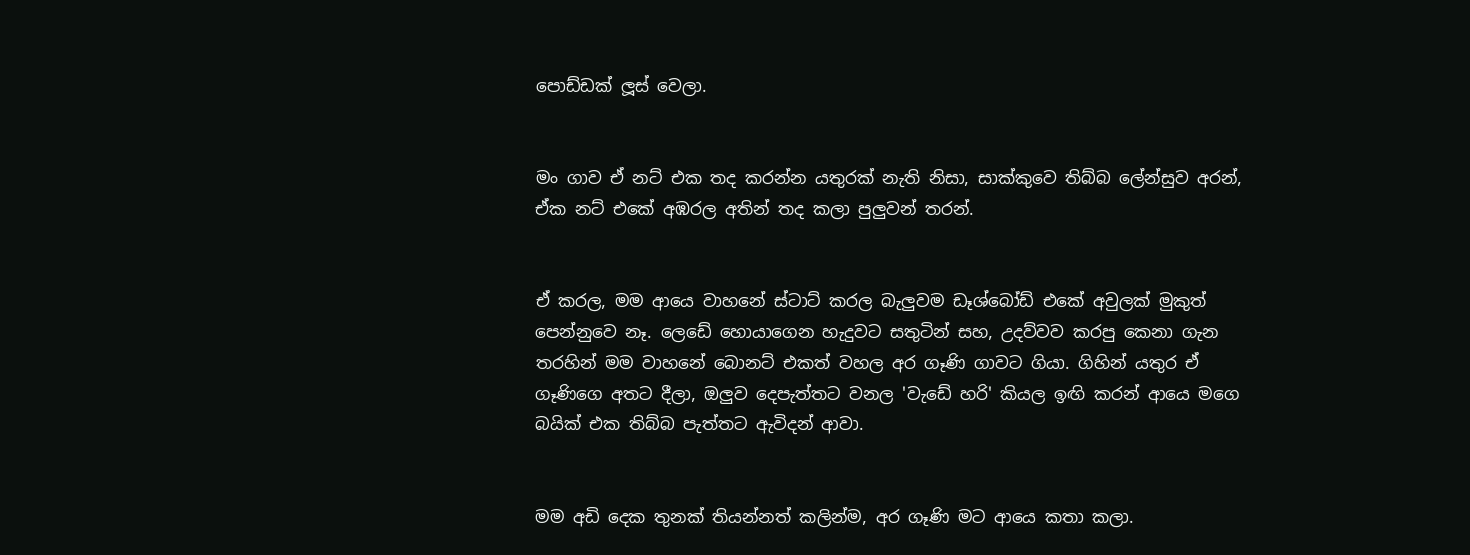පොඩ්ඩක් ලූස් වෙලා.


මං ගාව ඒ නට් එක තද කරන්න යතුරක් නැති නිසා, සාක්කුවෙ තිබ්බ ලේන්සුව අරන්, ඒක නට් එකේ අඹරල අතින් තද කලා පුලුවන් තරන්.


ඒ කරල, මම ආයෙ වාහනේ ස්ටාට් කරල බැලුවම ඩෑශ්බෝඩ් එකේ අවුලක් මුකුත් පෙන්නුවෙ නෑ. ලෙඩේ හොයාගෙන හැදුවට සතුටින් සහ, උදව්වව කරපු කෙනා ගැන තරහින් මම වාහනේ බොනට් එකත් වහල අර ගෑණි ගාවට ගියා. ගිහින් යතුර ඒ ගෑණිගෙ අතට දීලා, ඔලුව දෙපැත්තට වනල 'වැඩේ හරි' කියල ඉඟි කරන් ආයෙ මගෙ බයික් එක තිබ්බ පැත්තට ඇවිදන් ආවා.


මම අඩි දෙක තුනක් තියන්නත් කලින්ම, අර ගෑණි මට ආයෙ කතා කලා.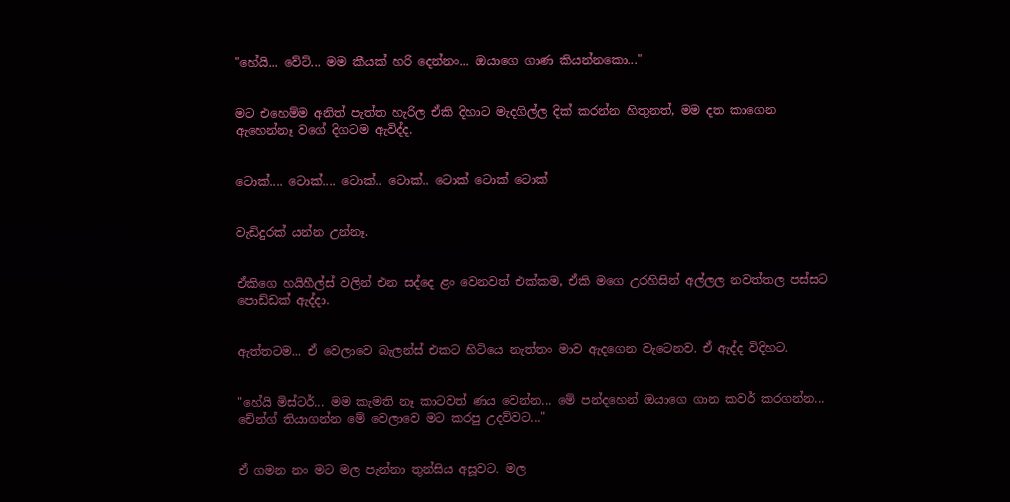"හේයි... වේට්... මම කීයක් හරි දෙන්නං... ඔයාගෙ ගාණ කියන්නකො..."


මට එහෙම්ම අනිත් පැත්ත හැරිල ඒකි දිහාට මැදගිල්ල දික් කරන්න හිතුනත්, මම දත කාගෙන ඇහෙන්නෑ වගේ දිගටම ඇවිද්ද.


ටොක්.... ටොක්.... ටොක්.. ටොක්.. ටොක් ටොක් ටොක්


වැඩිදුරක් යන්න උන්නෑ.


ඒකිගෙ හයිහීල්ස් වලින් එන සද්දෙ ළං වෙනවත් එක්කම, ඒකි මගෙ උරහිසින් අල්ලල නවත්තල පස්සට පොඩ්ඩක් ඇද්දා.


ඇත්තටම... ඒ වෙලාවෙ බැලන්ස් එකට හිටියෙ නැත්තං මාව ඇදගෙන වැටෙනව. ඒ ඇද්ද විදිහට.


"හේයි මිස්ටර්... මම කැමති නෑ කාටවත් ණය වෙන්න... මේ පන්දහෙන් ඔයාගෙ ගාන කවර් කරගන්න... චේන්ග් තියාගන්න මේ වෙලාවෙ මට කරපු උදව්වට..."


ඒ ගමන නං මට මල පැන්නා තුන්සිය අසූවට. මල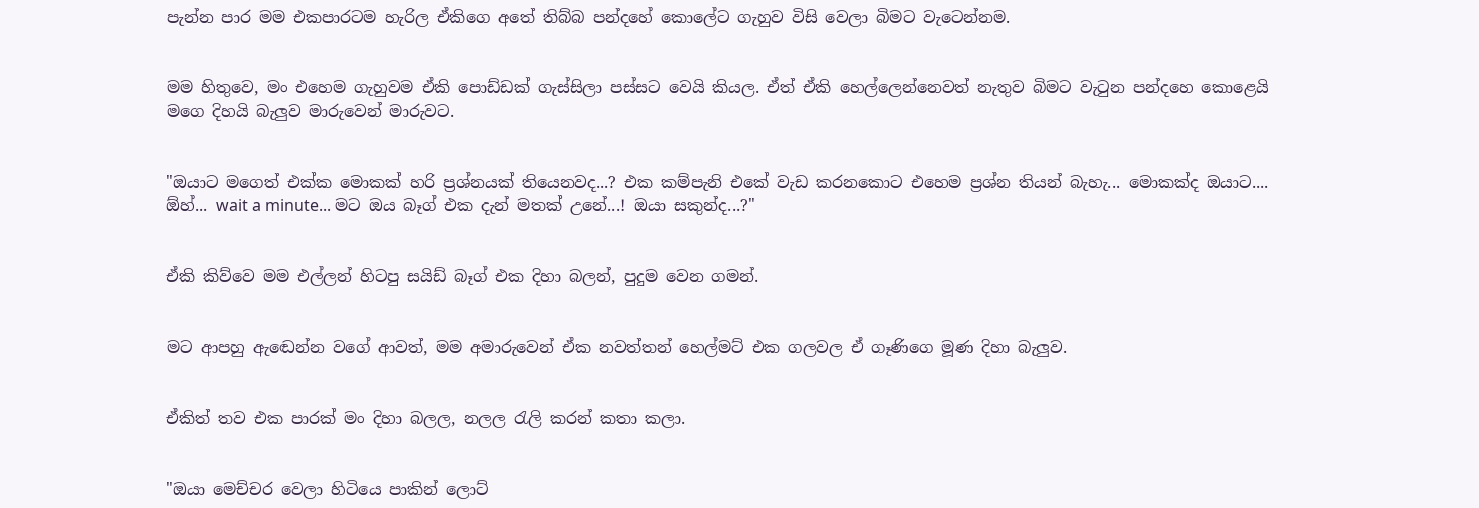පැන්න පාර මම එකපාරටම හැරිල ඒකිගෙ අතේ තිබ්බ පන්දහේ කොලේට ගැහුව විසි වෙලා බිමට වැටෙන්නම.


මම හිතුවෙ, මං එහෙම ගැහුවම ඒකි පොඩ්ඩක් ගැස්සිලා පස්සට වෙයි කියල. ඒත් ඒකි හෙල්ලෙන්නෙවත් නැතුව බිමට වැටුන පන්දහෙ කොළෙයි මගෙ දිහයි බැලුව මාරුවෙන් මාරුවට.


"ඔයාට මගෙත් එක්ක මොකක් හරි ප්‍රශ්නයක් තියෙනවද...? එක කම්පැනි එකේ වැඩ කරනකොට එහෙම ප්‍රශ්න තියන් බැහැ... මොකක්ද ඔයාට.... ඕහ්... wait a minute... මට ඔය බෑග් එක දැන් මතක් උනේ...! ඔයා සකුන්ද...?"


ඒකි කිව්වෙ මම එල්ලන් හිටපු සයිඩ් බෑග් එක දිහා බලන්, පුදුම වෙන ගමන්.


මට ආපහු ඇඬෙන්න වගේ ආවත්, මම අමාරුවෙන් ඒක නවත්තන් හෙල්මට් එක ගලවල ඒ ගෑණිගෙ මූණ දිහා බැලුව.


ඒකිත් තව එක පාරක් මං දිහා බලල, නලල රැලි කරන් කතා කලා.


"ඔයා මෙච්චර වෙලා හිටියෙ පාකින් ලොට්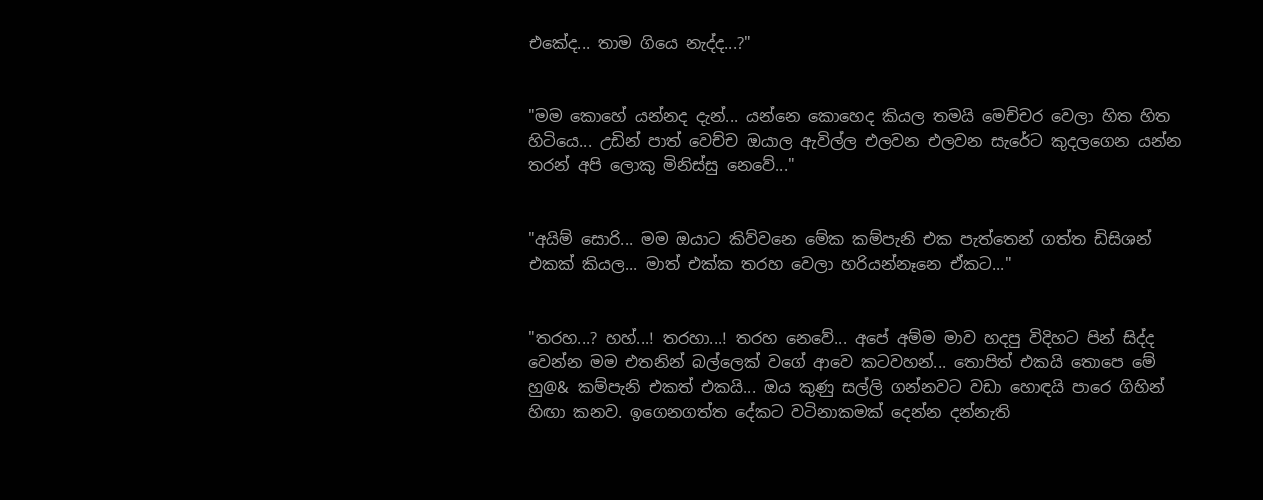එකේද... තාම ගියෙ නැද්ද...?"


"මම කොහේ යන්නද දැන්... යන්නෙ කොහෙද කියල තමයි මෙච්චර වෙලා හිත හිත හිටියෙ... උඩින් පාත් වෙච්ච ඔයාල ඇවිල්ල එලවන එලවන සැරේට කුදලගෙන යන්න තරන් අපි ලොකු මිනිස්සු නෙවේ..."


"අයිම් සොරි... මම ඔයාට කිව්වනෙ මේක කම්පැනි එක පැත්තෙන් ගත්ත ඩිසිශන් එකක් කියල... මාත් එක්ක තරහ වෙලා හරියන්නෑනෙ ඒකට..."


"තරහ...? හහ්...! තරහා...! තරහ නෙවේ... අපේ අම්ම මාව හදපු විදිහට පින් සිද්ද වෙන්න මම එතනින් බල්ලෙක් වගේ ආවෙ කටවහන්... තොපිත් එකයි තොපෙ මේ හු@& කම්පැනි එකත් එකයි... ඔය කුණු සල්ලි ගන්නවට වඩා හොඳයි පාරෙ ගිහින් හිඟා කනව. ඉගෙනගත්ත දේකට වටිනාකමක් දෙන්න දන්නැති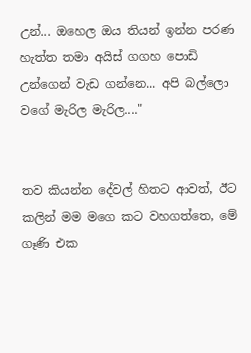උන්... ඔහෙල ඔය තියන් ඉන්න පරණ හැත්ත තමා අයිස් ගගහ පොඩි උන්ගෙන් වැඩ ගන්නෙ... අපි බල්ලො වගේ මැරිල මැරිල...."


තව කියන්න දේවල් හිතට ආවත්, ඊට කලින් මම මගෙ කට වහගත්තෙ, මේ ගෑණි එක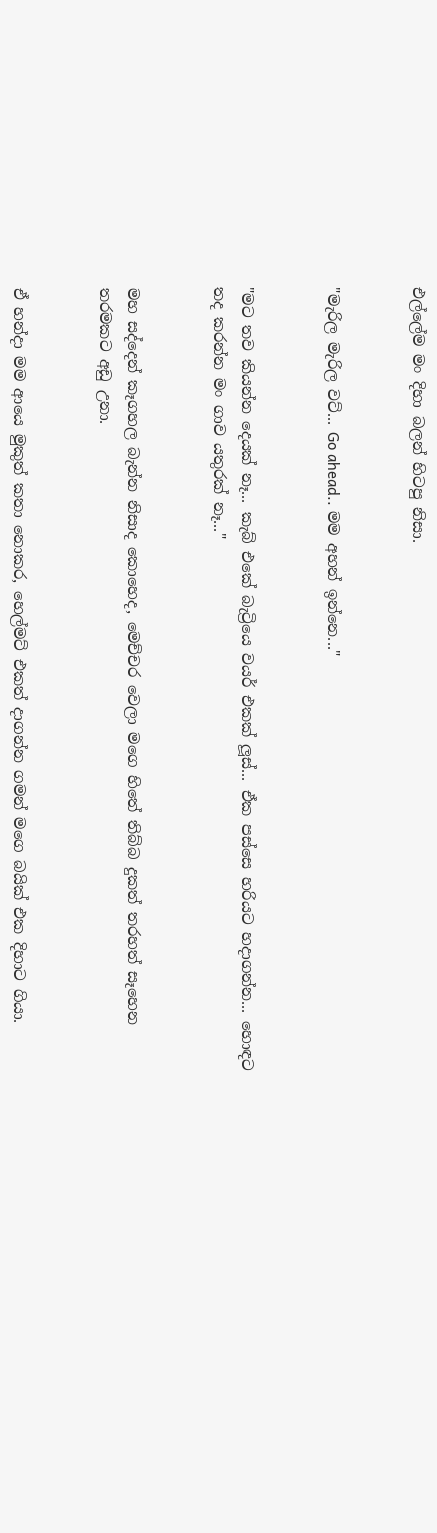එල්ලේම මං දිහා බලන් හිටපු නිසා.


"මැරිල මැරිල වට්... Go ahead.. මම අහන් ඉන්නෙ..."


"මට තව කියන්න දෙයක් නෑ... කැබ් එකේ බැට්‍රියෙ වයර් එකක් ලූස්... ඒක පස්සෙ හරියට හදාගන්න... හොඳට තද කරන්න මං ගාව යතුරක් නෑ..."


මහ සද්දෙන් කෑගහල බැන්න නිසාද කොහෙද, මෙච්චර වෙලා මගෙ හිතේ තිබ්බ දුකත් තරහත් සෑහෙන තරමකට අඩු උනා.


ඒ හන්දා මම ආයෙ මුකුත් කතා නොකර, හෙල්මට් එකත් දාගන්න ගමන් මගෙ බයික් එක දිහාට ගියා.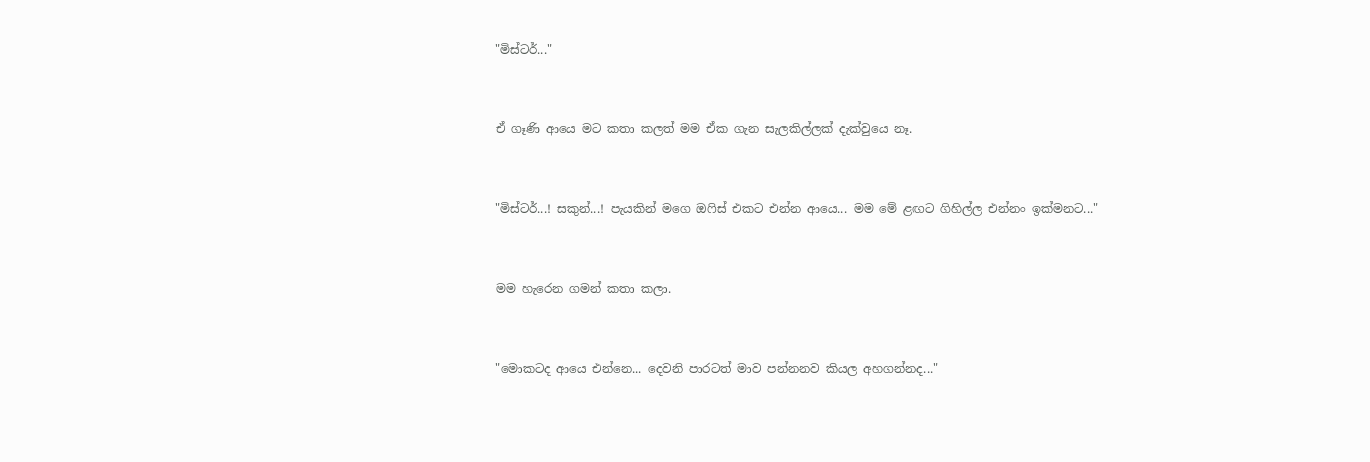"මිස්ටර්..."


ඒ ගෑණි ආයෙ මට කතා කලත් මම ඒක ගැන සැලකිල්ලක් දැක්වුයෙ නෑ.


"මිස්ටර්...! සකුන්...! පැයකින් මගෙ ඔෆිස් එකට එන්න ආයෙ... මම මේ ළඟට ගිහිල්ල එන්නං ඉක්මනට..."


මම හැරෙන ගමන් කතා කලා.


"මොකටද ආයෙ එන්නෙ... දෙවනි පාරටත් මාව පන්නනව කියල අහගන්නද..."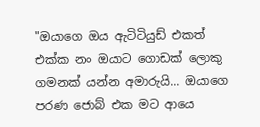"ඔයාගෙ ඔය ඇටිටියුඩ් එකත් එක්ක නං ඔයාට ගොඩක් ලොකු ගමනක් යන්න අමාරුයි... ඔයාගෙ පරණ ජොබ් එක මට ආයෙ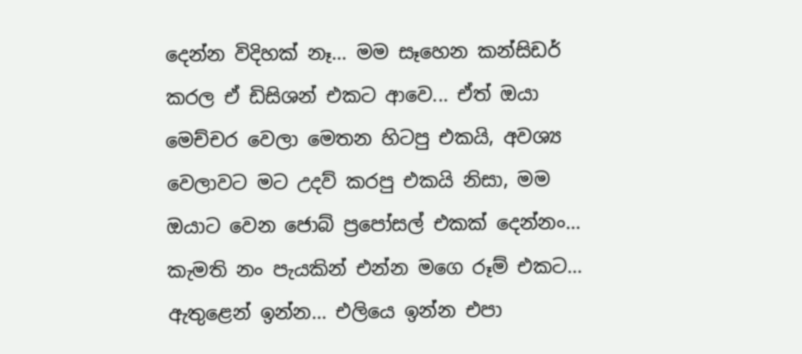දෙන්න විදිහක් නෑ... මම සෑහෙන කන්සිඩර් කරල ඒ ඩිසිශන් එකට ආවෙ... ඒත් ඔයා මෙච්චර වෙලා මෙතන හිටපු එකයි, අවශ්‍ය වෙලාවට මට උදව් කරපු එකයි නිසා, මම ඔයාට වෙන ජොබ් ප්‍රපෝසල් එකක් දෙන්නං... කැමති නං පැයකින් එන්න මගෙ රූම් එකට... ඇතුළෙන් ඉන්න... එලියෙ ඉන්න එපා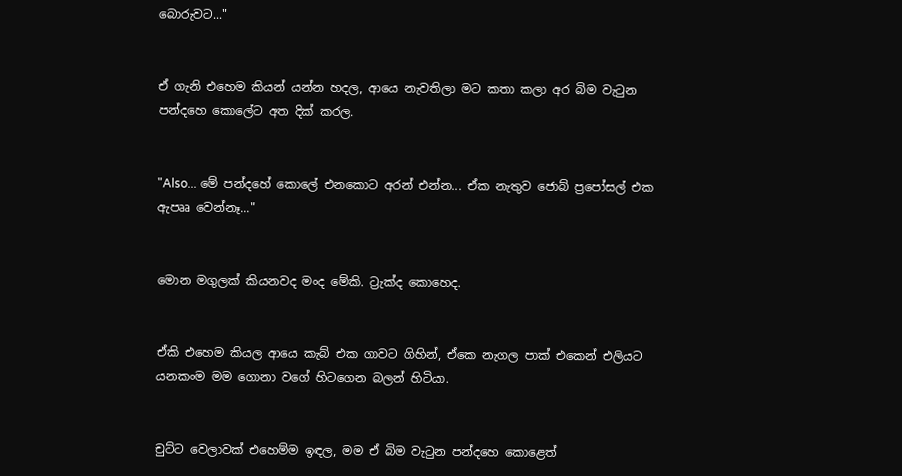බොරුවට..."


ඒ ගැනි එහෙම කියන් යන්න හදල, ආයෙ නැවතිලා මට කතා කලා අර බිම වැටුන පන්දහෙ කොලේට අත දික් කරල.


"Also... මේ පන්දහේ කොලේ එනකොට අරන් එන්න... ඒක නැතුව ජොබ් ප්‍රපෝසල් එක ඇපෲ වෙන්නෑ..."


මොන මගුලක් කියනවද මංද මේකි. ට්‍රැක්ද කොහෙද.


ඒකි එහෙම කියල ආයෙ කැබ් එක ගාවට ගිහින්, ඒකෙ නැගල පාක් එකෙන් එලියට යනකංම මම ගොනා වගේ හිටගෙන බලන් හිටියා.


චුට්ට වෙලාවක් එහෙම්ම ඉඳල, මම ඒ බිම වැටුන පන්දහෙ කොළෙත්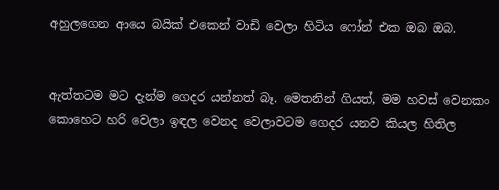අහුලගෙන ආයෙ බයික් එකෙන් වාඩි වෙලා හිටිය ෆෝන් එක ඔබ ඔබ.


ඇත්තටම මට දැන්ම ගෙදර යන්නත් බෑ. මෙතනින් ගියත්, මම හවස් වෙනකං කොහෙට හරි වෙලා ඉඳල වෙනද වෙලාවටම ගෙදර යනව කියල හිතිල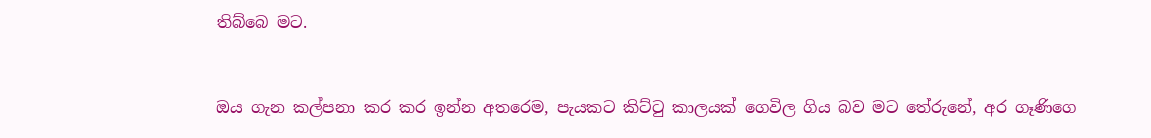තිබ්බෙ මට.


ඔය ගැන කල්පනා කර කර ඉන්න අතරෙම, පැයකට කිට්ටු කාලයක් ගෙවිල ගිය බව මට තේරුනේ, අර ගෑණිගෙ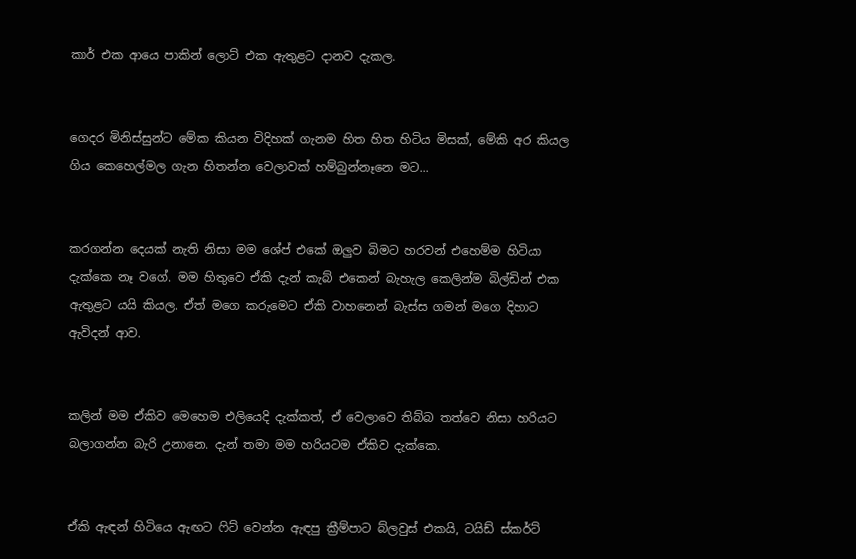කාර් එක ආයෙ පාකින් ලොට් එක ඇතුළට දානව දැකල.


ගෙදර මිනිස්සුන්ට මේක කියන විදිහක් ගැනම හිත හිත හිටිය මිසක්, මේකි අර කියල ගිය කෙහෙල්මල ගැන හිතන්න වෙලාවක් හම්බුන්නෑනෙ මට...


කරගන්න දෙයක් නැති නිසා මම ශේප් එකේ ඔලුව බිමට හරවන් එහෙම්ම හිටියා දැක්කෙ නෑ වගේ. මම හිතුවෙ ඒකි දැන් කැබ් එකෙන් බැහැල කෙලින්ම බිල්ඩින් එක ඇතුළට යයි කියල. ඒත් මගෙ කරුමෙට ඒකි වාහනෙන් බැස්ස ගමන් මගෙ දිහාට ඇවිදන් ආව.


කලින් මම ඒකිව මෙහෙම එලියෙදි දැක්කත්, ඒ වෙලාවෙ තිබ්බ තත්වෙ නිසා හරියට බලාගන්න බැරි උනානෙ. දැන් තමා මම හරියටම ඒකිව දැක්කෙ.


ඒකි ඇඳන් හිටියෙ ඇඟට ෆිට් වෙන්න ඇඳපු ක්‍රීම්පාට බ්ලවුස් එකයි, ටයිඩ් ස්කර්ට්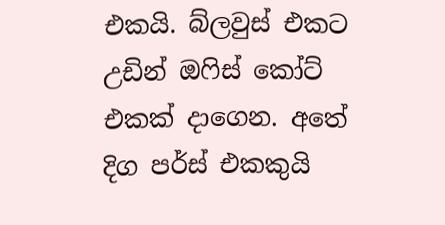එකයි. බ්ලවුස් එකට උඩින් ඔෆිස් කෝට් එකක් දාගෙන. අතේ දිග පර්ස් එකකුයි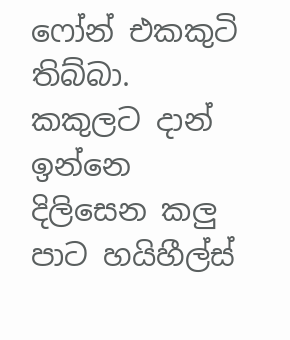ෆෝන් එකකුටි තිබ්බා. කකුලට දාන් ඉන්නෙ දිලිසෙන කලු පාට හයිහීල්ස්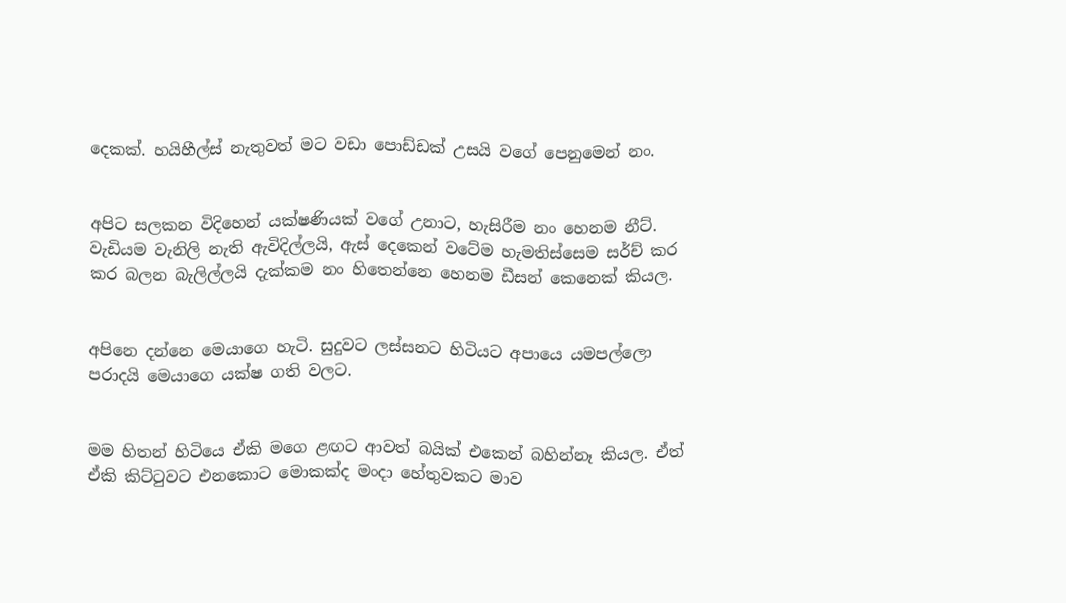දෙකක්. හයිහීල්ස් නැතුවත් මට වඩා පොඩ්ඩක් උසයි වගේ පෙනුමෙන් නං.


අපිට සලකන විදිහෙන් යක්ෂණියක් වගේ උනාට, හැසිරීම නං හෙනම නීට්. වැඩියම වැනිලි නැති ඇවිදිල්ලයි, ඇස් දෙකෙන් වටේම හැමතිස්සෙම සර්ච් කර කර බලන බැලිල්ලයි දැක්කම නං හිතෙන්නෙ හෙනම ඩීසන් කෙනෙක් කියල.


අපිනෙ දන්නෙ මෙයාගෙ හැටි. සුදුවට ලස්සනට හිටියට අපායෙ යමපල්ලො පරාදයි මෙයාගෙ යක්ෂ ගති වලට.


මම හිතන් හිටියෙ ඒකි මගෙ ළඟට ආවත් බයික් එකෙන් බහින්නෑ කියල. ඒත් ඒකි කිට්ටුවට එනකොට මොකක්ද මංදා හේතුවකට මාව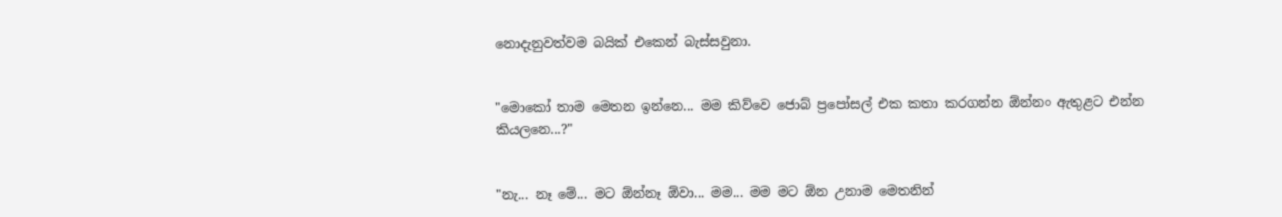නොදැනුවත්වම බයික් එකෙන් බැස්සවුනා.


"මොකෝ තාම මෙතන ඉන්නෙ... මම කිව්වෙ ජොබ් ප්‍රපෝසල් එක කතා කරගන්න ඕන්නං ඇතුළට එන්න කියලනෙ...?"


"නැ... නෑ මේ... මට ඕන්නෑ ඕවා... මම... මම මට ඕන උනාම මෙතනින්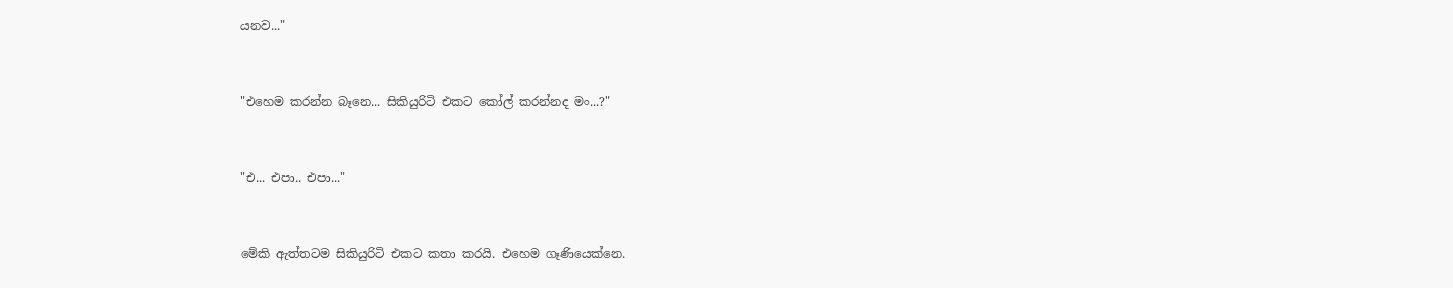යනව..."


"එහෙම කරන්න බෑනෙ... සිකියුරිටි එකට කෝල් කරන්නද මං...?"


"එ... එපා.. එපා..."


මේකි ඇත්තටම සිකියුරිටි එකට කතා කරයි. එහෙම ගෑණියෙක්නෙ.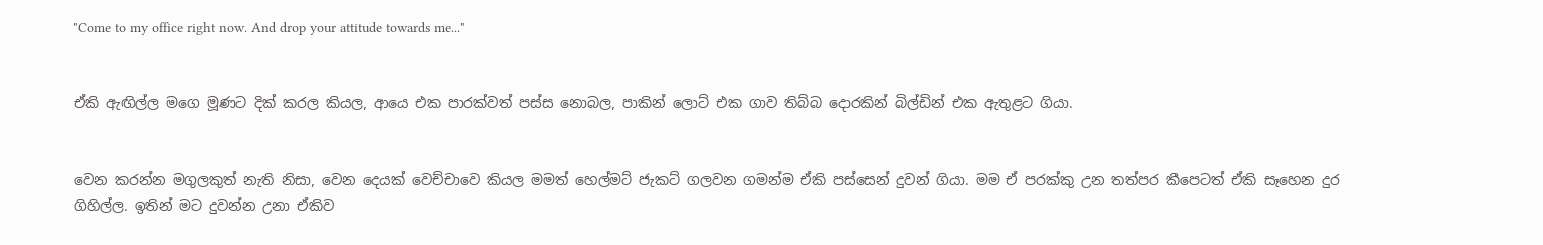"Come to my office right now. And drop your attitude towards me..."


ඒකි ඇඟිල්ල මගෙ මූණට දික් කරල කියල, ආයෙ එක පාරක්වත් පස්ස නොබල, පාකින් ලොට් එක ගාව තිබ්බ දොරකින් බිල්ඩින් එක ඇතුළට ගියා.


වෙන කරන්න මගුලකුත් නැති නිසා, වෙන දෙයක් වෙච්චාවෙ කියල මමත් හෙල්මට් ජැකට් ගලවන ගමන්ම ඒකි පස්සෙන් දුවන් ගියා. මම ඒ පරක්කු උන තත්පර කීපෙටත් ඒකි සෑහෙන දුර ගිහිල්ල. ඉතින් මට දුවන්න උනා ඒකිව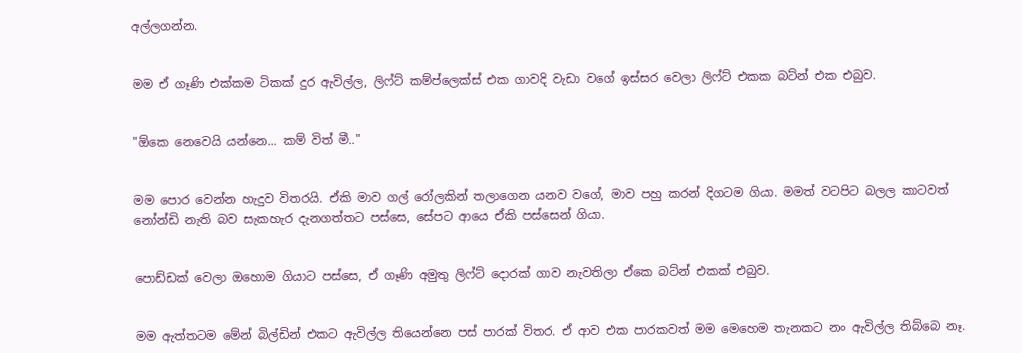අල්ලගන්න.


මම ඒ ගෑණි එක්කම ටිකක් දුර ඇවිල්ල, ලිෆ්ට් කම්ප්ලෙක්ස් එක ගාවදි වැඩා වගේ ඉස්සර වෙලා ලිෆ්ට් එකක බට්න් එක එබුව.


"ඕකෙ නෙවෙයි යන්නෙ... කම් විත් මී.."


මම පොර වෙන්න හැදුව විතරයි. ඒකි මාව ගල් රෝලකින් තලාගෙන යනව වගේ, මාව පහු කරන් දිගටම ගියා. මමත් වටපිට බලල කාටවත් නෝන්ඩි නැති බව සැකහැර දැනගත්තට පස්සෙ, සේපට ආයෙ ඒකි පස්සෙන් ගියා.


පොඩ්ඩක් වෙලා ඔහොම ගියාට පස්සෙ, ඒ ගෑණි අමුතු ලිෆ්ට් දොරක් ගාව නැවතිලා ඒකෙ බට්න් එකක් එබුව.


මම ඇත්තටම මේන් බිල්ඩින් එකට ඇවිල්ල තියෙන්නෙ පස් පාරක් විතර. ඒ ආව එක පාරකවත් මම මෙහෙම තැනකට නං ඇවිල්ල තිබ්බෙ නෑ.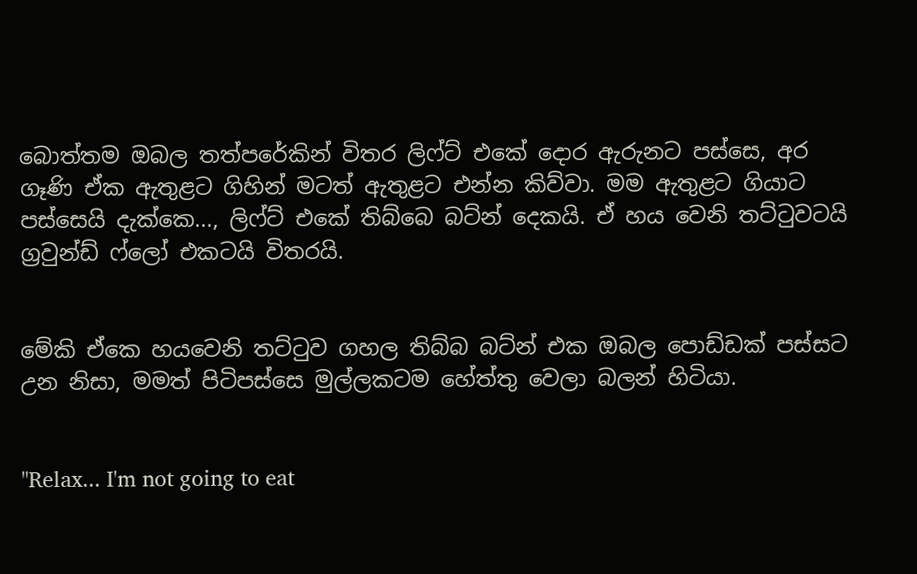බොත්තම ඔබල තත්පරේකින් විතර ලිෆ්ට් එකේ දොර ඇරුනට පස්සෙ, අර ගෑණි ඒක ඇතුළට ගිහින් මටත් ඇතුළට එන්න කිව්වා. මම ඇතුළට ගියාට පස්සෙයි දැක්කෙ..., ලිෆ්ට් එකේ තිබ්බෙ බට්න් දෙකයි. ඒ හය වෙනි තට්ටුවටයි ග්‍රවුන්ඩ් ෆ්ලෝ එකටයි විතරයි.


මේකි ඒකෙ හයවෙනි තට්ටුව ගහල තිබ්බ බට්න් එක ඔබල පොඩ්ඩක් පස්සට උන නිසා, මමත් පිටිපස්සෙ මුල්ලකටම හේත්තු වෙලා බලන් හිටියා.


"Relax... I'm not going to eat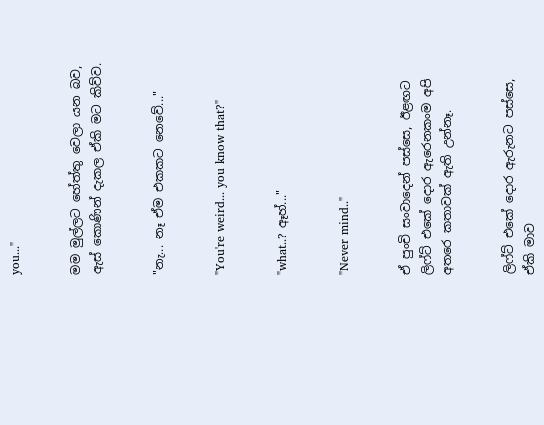you..."


මම මුල්ලට හේත්තු වෙලා යන බව, ඇස් කොණින් දැකල ඒකි මට කිව්ව.


"නැ... නෑ ඒම එකකට නෙවේ..."


"You're weird... you know that?"


"what..? ඈහ්..."


"Never mind.."


ඒ පුංචි සංවාදෙන් පස්සෙ, ඊළඟට ලිෆ්ට් එකේ දොර ඇරෙනකංම අපි අතරෙ කතාවක් ඇති උන්නෑ.


ලිෆ්ට් එකේ දොර ඇරුනට පස්සෙ, ඒකි මාව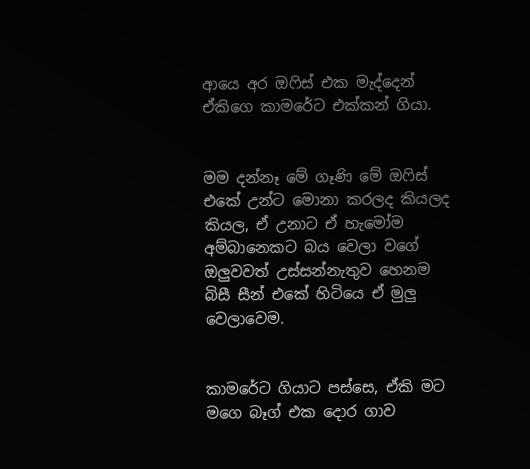ආයෙ අර ඔෆිස් එක මැද්දෙන් ඒකිගෙ කාමරේට එක්කන් ගියා.


මම දන්නෑ මේ ගෑණි මේ ඔෆිස් එකේ උන්ට මොනා කරලද කියලද කියල, ඒ උනාට ඒ හැමෝම අම්බානෙකට බය වෙලා වගේ ඔලුවවත් උස්සන්නැතුව හෙනම බිසී සීන් එකේ හිටියෙ ඒ මුලු වෙලාවෙම.


කාමරේට ගියාට පස්සෙ, ඒකි මට මගෙ බෑග් එක දොර ගාව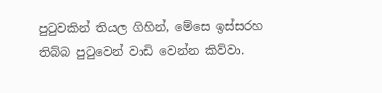පුටුවකින් තියල ගිහින්, මේසෙ ඉස්සරහ තිබ්බ පුටුවෙන් වාඩි වෙන්න කිව්වා.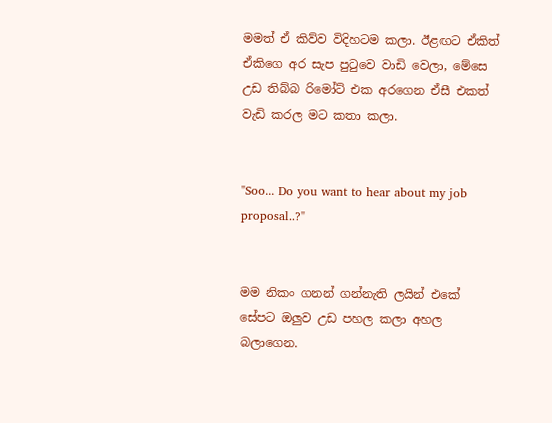මමත් ඒ කිව්ව විදිහටම කලා. ඊළඟට ඒකිත් ඒකිගෙ අර සැප පුටුවෙ වාඩි වෙලා, මේසෙ උඩ තිබ්බ රිමෝට් එක අරගෙන ඒසී එකත් වැඩි කරල මට කතා කලා.


"Soo... Do you want to hear about my job proposal..?"


මම නිකං ගනන් ගන්නැති ලයින් එකේ සේපට ඔලුව උඩ පහල කලා අහල බලාගෙන.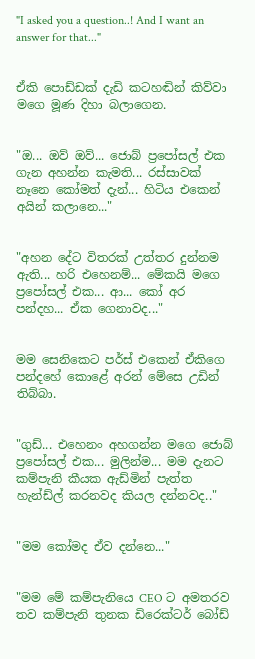"I asked you a question..! And I want an answer for that..."


ඒකි පොඩ්ඩක් දැඩි කටහඬින් කිව්වා මගෙ මූණ දිහා බලාගෙන.


"ඔ... ඔව් ඔව්... ජොබ් ප්‍රපෝසල් එක ගැන අහන්න කැමති... රස්සාවක් නෑනෙ කෝමත් දැන්... හිටිය එකෙන් අයින් කලානෙ..."


"අහන දේට විතරක් උත්තර දුන්නම ඇති... හරි එහෙනම්... මේකයි මගෙ ප්‍රපෝසල් එක... ආ... කෝ අර පන්දහ... ඒක ගෙනාවද..."


මම සෙනිකෙට පර්ස් එකෙන් ඒකිගෙ පන්දහේ කොළේ අරන් මේසෙ උඩින් තිබ්බා.


"ගුඩ්... එහෙනං අහගන්න මගෙ ජොබ් ප්‍රපෝසල් එක... මුලින්ම... මම දැනට කම්පැනි කීයක ඇඩ්මින් පැත්ත හැන්ඩ්ල් කරනවද කියල දන්නවද.."


"මම කෝමද ඒව දන්නෙ..."


"මම මේ කම්පැනියෙ CEO ට අමතරව තව කම්පැනි තුනක ඩිරෙක්ටර් බෝඩ්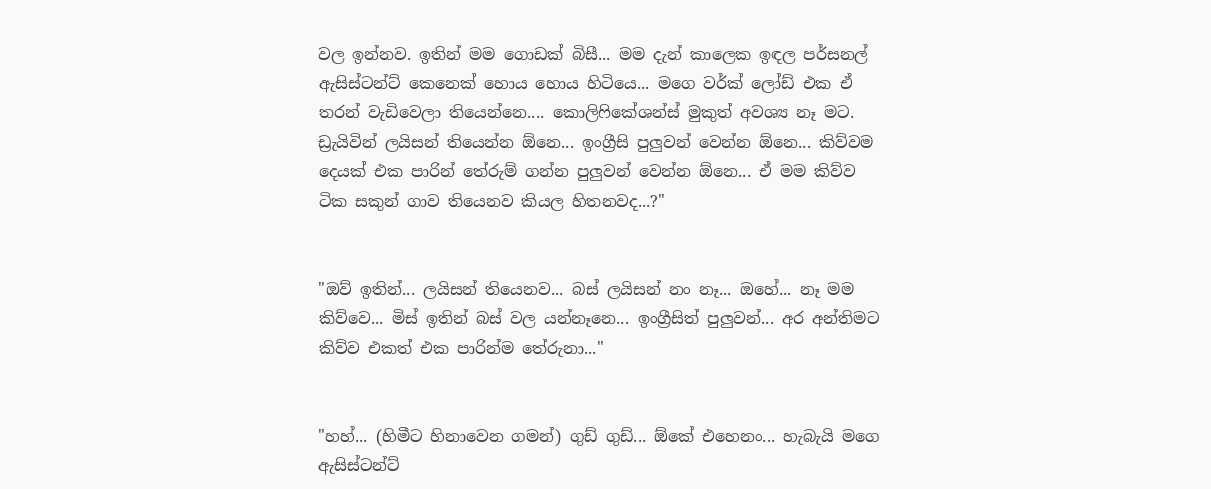වල ඉන්නව. ඉතින් මම ගොඩක් බිසී... මම දැන් කාලෙක ඉඳල පර්සනල් ඇසිස්ටන්ට් කෙනෙක් හොය හොය හිටියෙ... මගෙ වර්ක් ලෝඩ් එක ඒ තරන් වැඩිවෙලා තියෙන්නෙ.... කොලිෆිකේශන්ස් මුකුත් අවශ්‍ය නෑ මට. ඩ්‍රැයිවින් ලයිසන් තියෙන්න ඕනෙ... ඉංග්‍රීසි පුලුවන් වෙන්න ඕනෙ... කිව්වම දෙයක් එක පාරින් තේරුම් ගන්න පුලුවන් වෙන්න ඕනෙ... ඒ මම කිව්ව ටික සකුන් ගාව තියෙනව කියල හිතනවද...?"


"ඔව් ඉතින්... ලයිසන් තියෙනව... බස් ලයිසන් නං නෑ... ඔහේ... නෑ මම කිව්වෙ... මිස් ඉතින් බස් වල යන්නෑනෙ... ඉංග්‍රීසිත් පුලුවන්... අර අන්තිමට කිව්ව එකත් එක පාරින්ම තේරුනා..."


"හහ්... (හිමීට හිනාවෙන ගමන්) ගුඩ් ගුඩ්... ඕකේ එහෙනං... හැබැයි මගෙ ඇසිස්ටන්ට්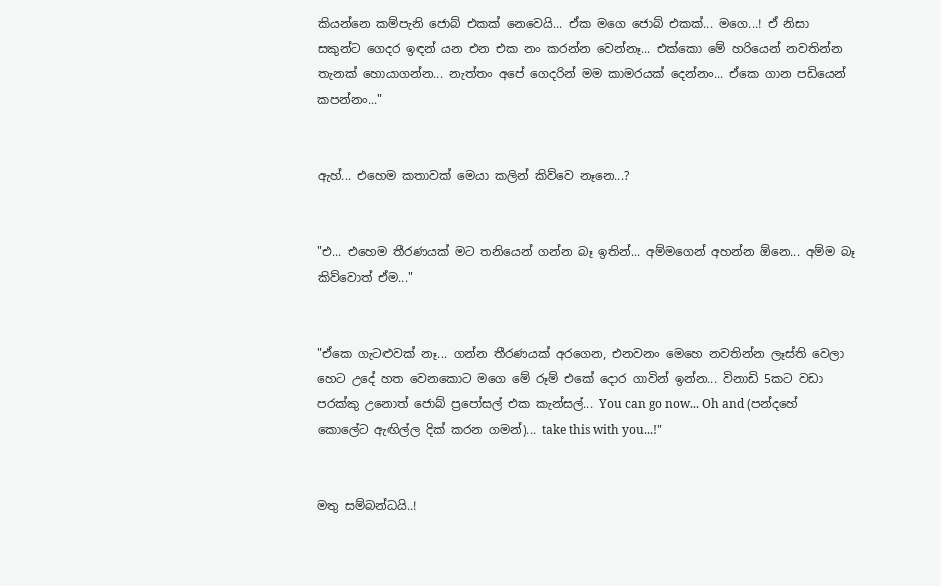කියන්නෙ කම්පැනි ජොබ් එකක් නෙවෙයි... ඒක මගෙ ජොබ් එකක්... මගෙ...! ඒ නිසා සකුන්ට ගෙදර ඉඳන් යන එන එක නං කරන්න වෙන්නෑ... එක්කො මේ හරියෙන් නවතින්න තැනක් හොයාගන්න... නැත්තං අපේ ගෙදරින් මම කාමරයක් දෙන්නං... ඒකෙ ගාන පඩියෙන් කපන්නං..."


ඇහ්... එහෙම කතාවක් මෙයා කලින් කිව්වෙ නෑනෙ...?


"එ... එහෙම තීරණයක් මට තනියෙන් ගන්න බෑ ඉතින්... අම්මගෙන් අහන්න ඕනෙ... අම්ම බෑ කිව්වොත් ඒම..."


"ඒකෙ ගැටළුවක් නෑ... ගන්න තීරණයක් අරගෙන, එනවනං මෙහෙ නවතින්න ලෑස්ති වෙලා හෙට උදේ හත වෙනකොට මගෙ මේ රූම් එකේ දොර ගාවින් ඉන්න... විනාඩි 5කට වඩා පරක්කු උනොත් ජොබ් ප්‍රපෝසල් එක කැන්සල්... You can go now... Oh and (පන්දහේ කොලේට ඇඟිල්ල දික් කරන ගමන්)... take this with you...!"


මතු සම්බන්ධයි..!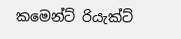කමෙන්ට් රියැක්ට්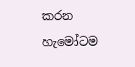කරන හැමෝටම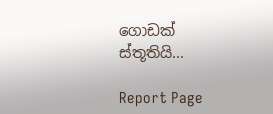ගොඩක් ස්තූතියි...

Report Page